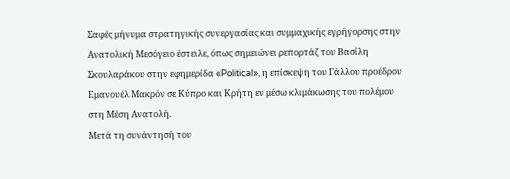Σαφές μήνυμα στρατηγικής συνεργασίας και συμμαχικής εγρήγορσης στην Ανατολική Μεσόγειο έστειλε, όπως σημειώνει ρεπορτάζ του Βασίλη Σκουλαράκου στην εφημερίδα «Political», η επίσκεψη του Γάλλου προέδρου Εμανουέλ Μακρόν σε Κύπρο και Κρήτη εν μέσω κλιμάκωσης του πολέμου στη Μέση Ανατολή.
Μετά τη συνάντησή του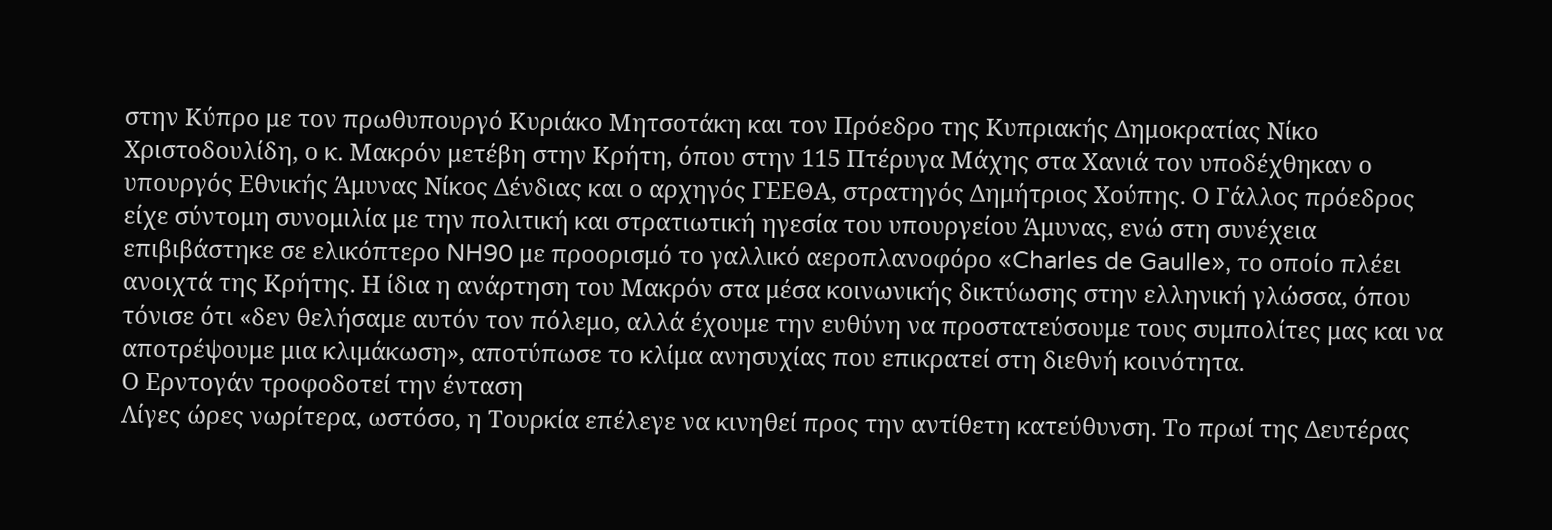στην Κύπρο με τον πρωθυπουργό Κυριάκο Μητσοτάκη και τον Πρόεδρο της Κυπριακής Δημοκρατίας Νίκο Χριστοδουλίδη, ο κ. Μακρόν μετέβη στην Κρήτη, όπου στην 115 Πτέρυγα Μάχης στα Χανιά τον υποδέχθηκαν ο υπουργός Εθνικής Άμυνας Νίκος Δένδιας και ο αρχηγός ΓΕΕΘΑ, στρατηγός Δημήτριος Χούπης. Ο Γάλλος πρόεδρος είχε σύντομη συνομιλία με την πολιτική και στρατιωτική ηγεσία του υπουργείου Άμυνας, ενώ στη συνέχεια επιβιβάστηκε σε ελικόπτερο NH90 με προορισμό το γαλλικό αεροπλανοφόρο «Charles de Gaulle», το οποίο πλέει ανοιχτά της Κρήτης. Η ίδια η ανάρτηση του Μακρόν στα μέσα κοινωνικής δικτύωσης στην ελληνική γλώσσα, όπου τόνισε ότι «δεν θελήσαμε αυτόν τον πόλεμο, αλλά έχουμε την ευθύνη να προστατεύσουμε τους συμπολίτες μας και να αποτρέψουμε μια κλιμάκωση», αποτύπωσε το κλίμα ανησυχίας που επικρατεί στη διεθνή κοινότητα.
Ο Ερντογάν τροφοδοτεί την ένταση
Λίγες ώρες νωρίτερα, ωστόσο, η Τουρκία επέλεγε να κινηθεί προς την αντίθετη κατεύθυνση. Το πρωί της Δευτέρας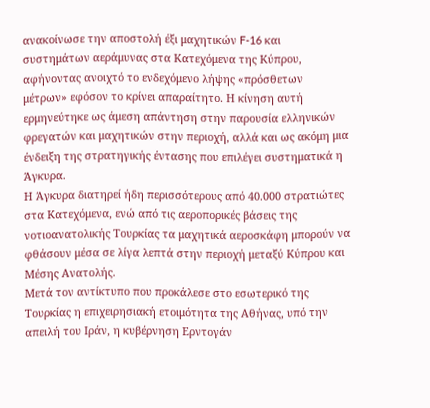ανακοίνωσε την αποστολή έξι μαχητικών F-16 και συστημάτων αεράμυνας στα Κατεχόμενα της Κύπρου, αφήνοντας ανοιχτό το ενδεχόμενο λήψης «πρόσθετων μέτρων» εφόσον το κρίνει απαραίτητο. Η κίνηση αυτή ερμηνεύτηκε ως άμεση απάντηση στην παρουσία ελληνικών φρεγατών και μαχητικών στην περιοχή, αλλά και ως ακόμη μια ένδειξη της στρατηγικής έντασης που επιλέγει συστηματικά η Άγκυρα.
Η Άγκυρα διατηρεί ήδη περισσότερους από 40.000 στρατιώτες στα Κατεχόμενα, ενώ από τις αεροπορικές βάσεις της νοτιοανατολικής Τουρκίας τα μαχητικά αεροσκάφη μπορούν να φθάσουν μέσα σε λίγα λεπτά στην περιοχή μεταξύ Κύπρου και Μέσης Ανατολής.
Μετά τον αντίκτυπο που προκάλεσε στο εσωτερικό της Τουρκίας η επιχειρησιακή ετοιμότητα της Αθήνας, υπό την απειλή του Ιράν, η κυβέρνηση Ερντογάν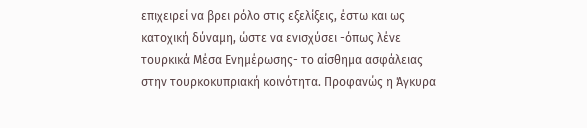επιχειρεί να βρει ρόλο στις εξελίξεις, έστω και ως κατοχική δύναμη, ώστε να ενισχύσει -όπως λένε τουρκικά Μέσα Ενημέρωσης- το αίσθημα ασφάλειας στην τουρκοκυπριακή κοινότητα. Προφανώς η Άγκυρα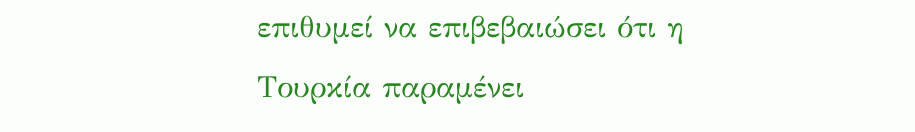επιθυμεί να επιβεβαιώσει ότι η Τουρκία παραμένει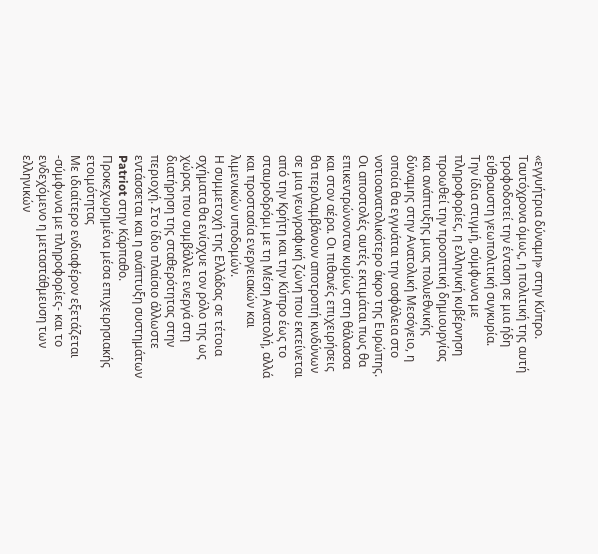«εγγυήτρια δύναμη» στην Κύπρο. Ταυτόχρονα όμως, η πολιτική της αυτή τροφοδοτεί την ένταση σε μια ήδη εύθραυστη γεωπολιτική συγκυρία.
Την ίδια στιγμή, σύμφωνα με πληροφορίες, η ελληνική κυβέρνηση προωθεί την προοπτική δημιουργίας και ανάπτυξης μιας πολυεθνικής δύναμης στην Ανατολική Μεσόγειο, η οποία θα εγγυάται την ασφάλεια στο νοτιοανατολικότερο άκρο της Ευρώπης. Οι αποστολές αυτές εκτιμάται πως θα επικεντρώνονταν κυρίως στη θάλασσα και στον αέρα. Οι πιθανές επιχειρήσεις θα περιλαμβάνουν αποτροπή κινδύνων σε μια γεωγραφική ζώνη που εκτείνεται από την Κρήτη και την Κύπρο έως το σταυροδρόμι με τη Μέση Ανατολή, αλλά και προστασία ενεργειακών και λιμενικών υποδομών.
Η συμμετοχή της Ελλάδας σε τέτοια σχήματα θα ενίσχυε τον ρόλο της ως χώρας που συμβάλλει ενεργά στη διατήρηση της σταθερότητας στην περιοχή. Στο ίδιο πλαίσιο άλλωστε εντάσσεται και η ανάπτυξη συστημάτων Patriot στην Κάρπαθο.
Προκεχωρημένα μέσα επιχειρησιακής ετοιμότητας
Με ιδιαίτερο ενδιαφέρον εξετάζεται -σύμφωνα με πληροφορίες- και το ενδεχόμενο η μεταστάθμευση των ελληνικών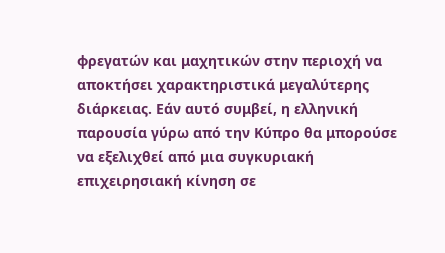φρεγατών και μαχητικών στην περιοχή να αποκτήσει χαρακτηριστικά μεγαλύτερης διάρκειας. Εάν αυτό συμβεί, η ελληνική παρουσία γύρω από την Κύπρο θα μπορούσε να εξελιχθεί από μια συγκυριακή επιχειρησιακή κίνηση σε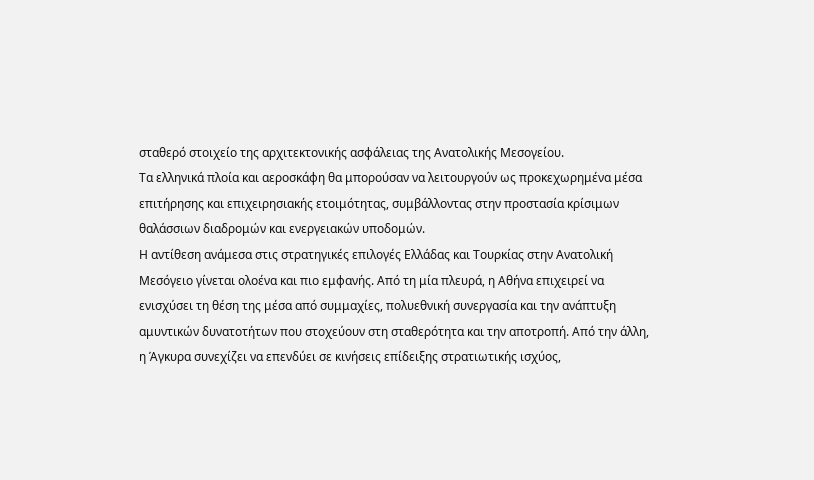σταθερό στοιχείο της αρχιτεκτονικής ασφάλειας της Ανατολικής Μεσογείου.
Τα ελληνικά πλοία και αεροσκάφη θα μπορούσαν να λειτουργούν ως προκεχωρημένα μέσα επιτήρησης και επιχειρησιακής ετοιμότητας, συμβάλλοντας στην προστασία κρίσιμων θαλάσσιων διαδρομών και ενεργειακών υποδομών.
Η αντίθεση ανάμεσα στις στρατηγικές επιλογές Ελλάδας και Τουρκίας στην Ανατολική Μεσόγειο γίνεται ολοένα και πιο εμφανής. Από τη μία πλευρά, η Αθήνα επιχειρεί να ενισχύσει τη θέση της μέσα από συμμαχίες, πολυεθνική συνεργασία και την ανάπτυξη αμυντικών δυνατοτήτων που στοχεύουν στη σταθερότητα και την αποτροπή. Από την άλλη, η Άγκυρα συνεχίζει να επενδύει σε κινήσεις επίδειξης στρατιωτικής ισχύος,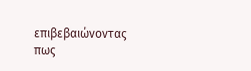επιβεβαιώνοντας πως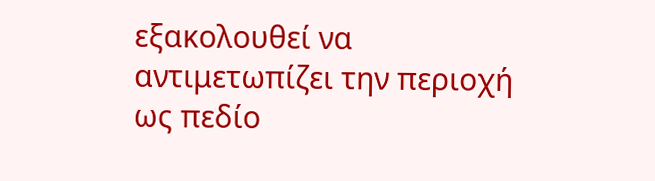εξακολουθεί να αντιμετωπίζει την περιοχή ως πεδίο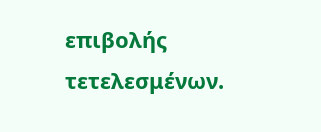επιβολής τετελεσμένων.